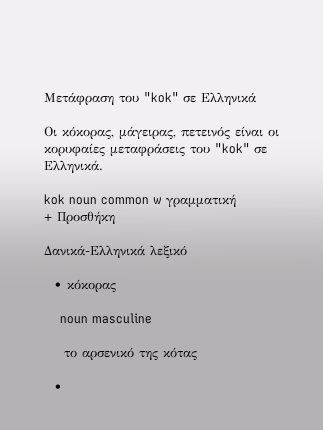Μετάφραση του "kok" σε Ελληνικά

Οι κόκορας, μάγειρας, πετεινός είναι οι κορυφαίες μεταφράσεις του "kok" σε Ελληνικά.

kok noun common w γραμματική
+ Προσθήκη

Δανικά-Ελληνικά λεξικό

  • κόκορας

    noun masculine

    το αρσενικό της κότας

  •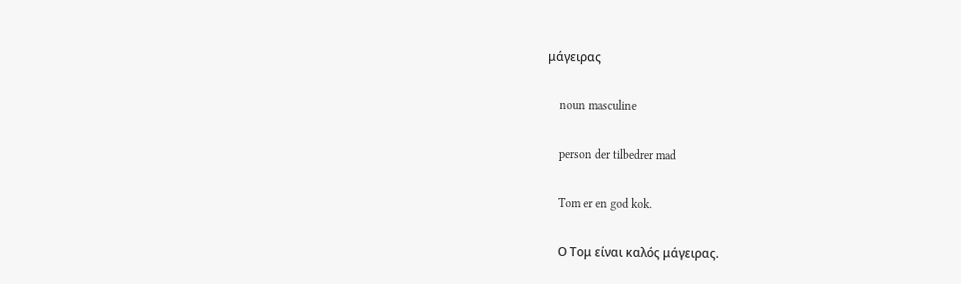μάγειρας

    noun masculine

    person der tilbedrer mad

    Tom er en god kok.

    Ο Τομ είναι καλός μάγειρας.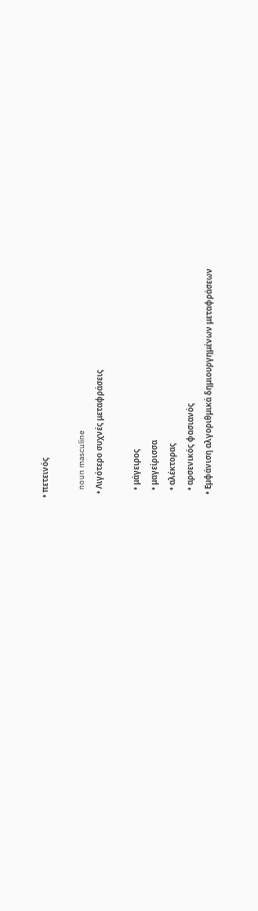• πετεινός

    noun masculine
  • Λιγότερο συχνές μεταφράσεις

    • μάγειρος
    • μαγείρισσα
    • αλέκτορας
    • αρσενικός φασιανός
  • Εμφάνιση αλγοριθμικά δημιουργημένων μεταφράσεων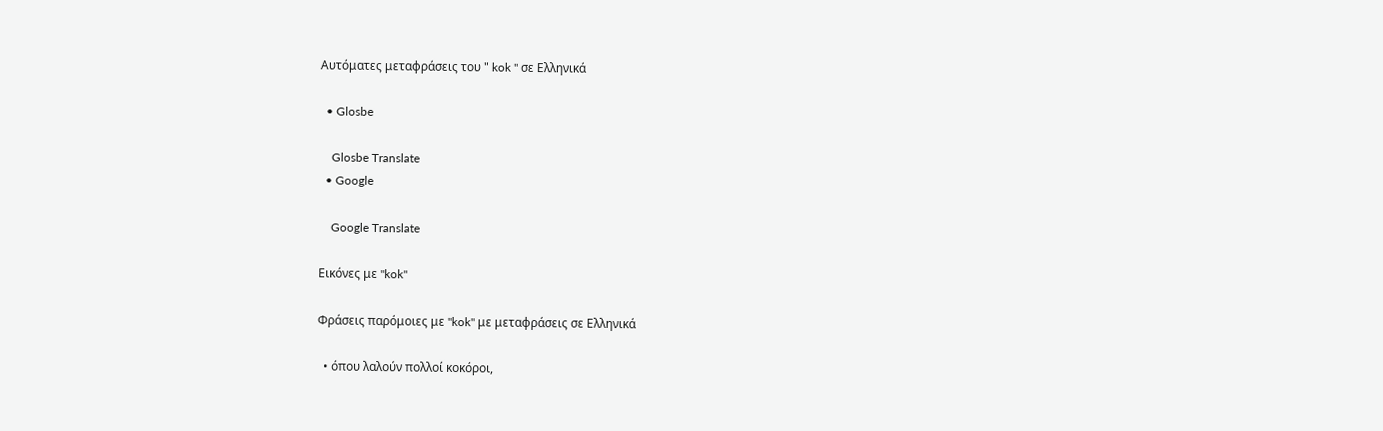Αυτόματες μεταφράσεις του " kok " σε Ελληνικά

  • Glosbe

    Glosbe Translate
  • Google

    Google Translate

Εικόνες με "kok"

Φράσεις παρόμοιες με "kok" με μεταφράσεις σε Ελληνικά

  • όπου λαλούν πολλοί κοκόροι,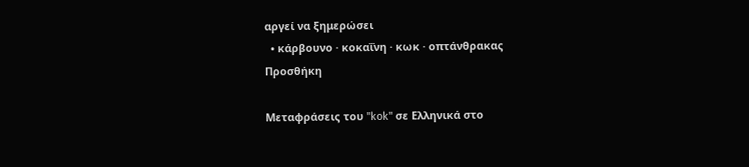αργεί να ξημερώσει
  • κάρβουνο · κοκαΐνη · κωκ · οπτάνθρακας
Προσθήκη

Μεταφράσεις του "kok" σε Ελληνικά στο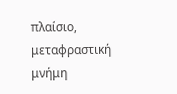πλαίσιο, μεταφραστική μνήμη